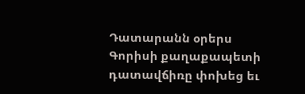Դատարանն օրերս Գորիսի քաղաքապետի դատավճիռը փոխեց եւ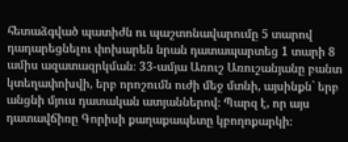հետաձգված պատիժն ու պաշտոնավարումը 5 տարով դադարեցնելու փոխարեն նրան դատապարտեց 1 տարի 8 ամիս ազատազրկման։ 33-ամյա Առուշ Առուշանյանը բանտ կտեղափոխվի, երբ որոշումն ուժի մեջ մտնի, այսինքն` երբ անցնի մյուս դատական ատյաններով։ Պարզ է, որ այս դատավճիռը Գորիսի քաղաքապետը կբողոքարկի։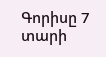Գորիսը 7 տարի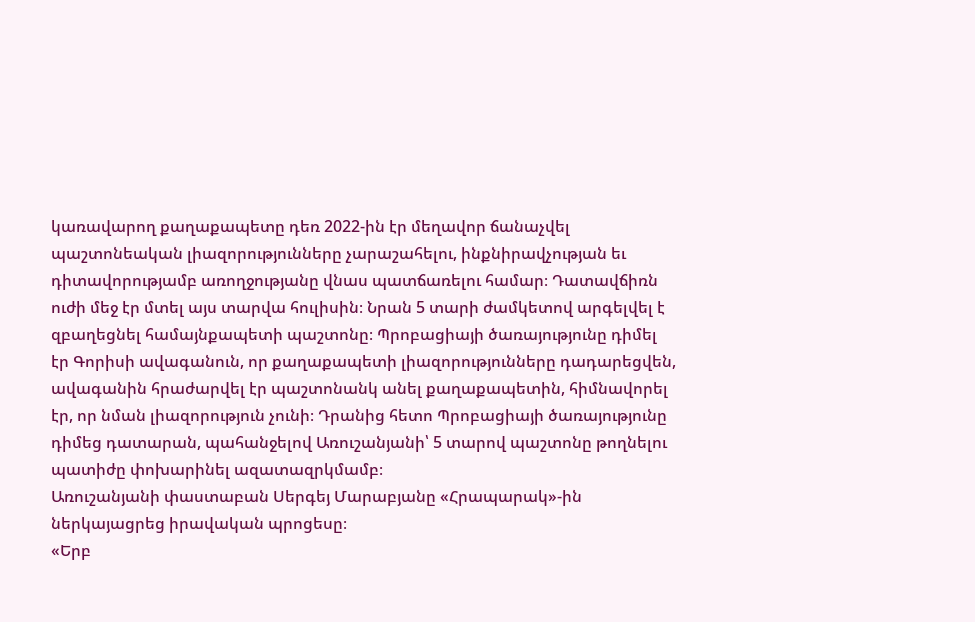կառավարող քաղաքապետը դեռ 2022-ին էր մեղավոր ճանաչվել պաշտոնեական լիազորությունները չարաշահելու, ինքնիրավչության եւ դիտավորությամբ առողջությանը վնաս պատճառելու համար։ Դատավճիռն ուժի մեջ էր մտել այս տարվա հուլիսին։ Նրան 5 տարի ժամկետով արգելվել է զբաղեցնել համայնքապետի պաշտոնը։ Պրոբացիայի ծառայությունը դիմել էր Գորիսի ավագանուն, որ քաղաքապետի լիազորությունները դադարեցվեն, ավագանին հրաժարվել էր պաշտոնանկ անել քաղաքապետին, հիմնավորել էր, որ նման լիազորություն չունի։ Դրանից հետո Պրոբացիայի ծառայությունը դիմեց դատարան, պահանջելով Առուշանյանի՝ 5 տարով պաշտոնը թողնելու պատիժը փոխարինել ազատազրկմամբ։
Առուշանյանի փաստաբան Սերգեյ Մարաբյանը «Հրապարակ»-ին ներկայացրեց իրավական պրոցեսը։
«Երբ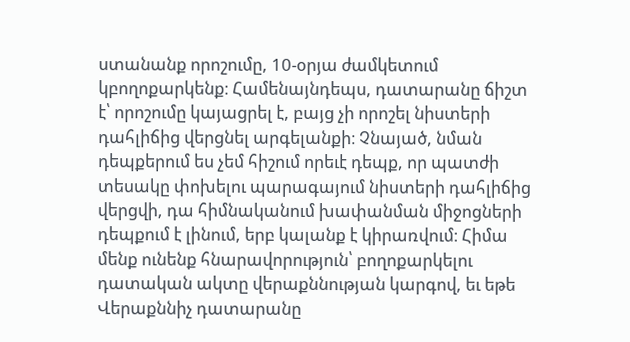ստանանք որոշումը, 10-օրյա ժամկետում կբողոքարկենք։ Համենայնդեպս, դատարանը ճիշտ է՝ որոշումը կայացրել է, բայց չի որոշել նիստերի դահլիճից վերցնել արգելանքի։ Չնայած, նման դեպքերում ես չեմ հիշում որեւէ դեպք, որ պատժի տեսակը փոխելու պարագայում նիստերի դահլիճից վերցվի, դա հիմնականում խափանման միջոցների դեպքում է լինում, երբ կալանք է կիրառվում։ Հիմա մենք ունենք հնարավորություն՝ բողոքարկելու դատական ակտը վերաքննության կարգով, եւ եթե Վերաքննիչ դատարանը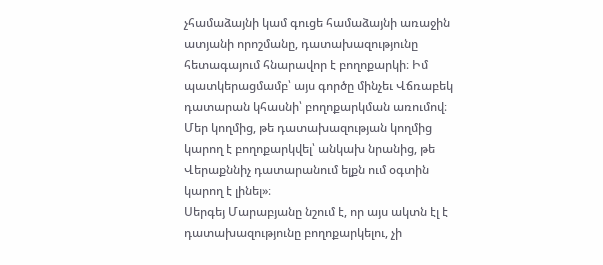չհամաձայնի կամ գուցե համաձայնի առաջին ատյանի որոշմանը, դատախազությունը հետագայում հնարավոր է բողոքարկի։ Իմ պատկերացմամբ՝ այս գործը մինչեւ Վճռաբեկ դատարան կհասնի՝ բողոքարկման առումով։ Մեր կողմից, թե դատախազության կողմից կարող է բողոքարկվել՝ անկախ նրանից, թե Վերաքննիչ դատարանում ելքն ում օգտին կարող է լինել»։
Սերգեյ Մարաբյանը նշում է, որ այս ակտն էլ է դատախազությունը բողոքարկելու, չի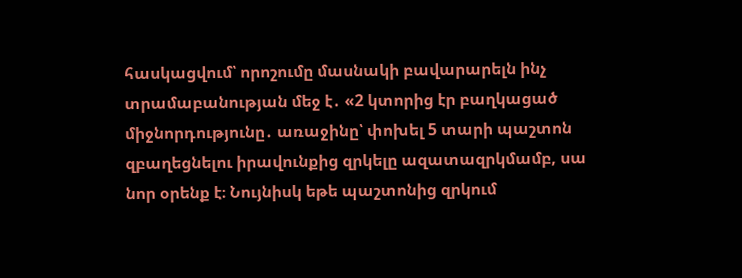հասկացվում՝ որոշումը մասնակի բավարարելն ինչ տրամաբանության մեջ է․ «2 կտորից էր բաղկացած միջնորդությունը․ առաջինը՝ փոխել 5 տարի պաշտոն զբաղեցնելու իրավունքից զրկելը ազատազրկմամբ, սա նոր օրենք է։ Նույնիսկ եթե պաշտոնից զրկում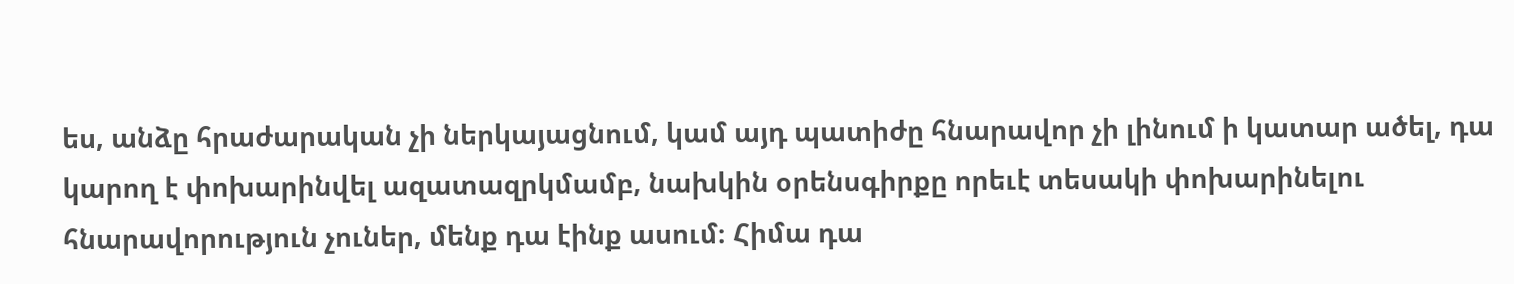ես, անձը հրաժարական չի ներկայացնում, կամ այդ պատիժը հնարավոր չի լինում ի կատար ածել, դա կարող է փոխարինվել ազատազրկմամբ, նախկին օրենսգիրքը որեւէ տեսակի փոխարինելու հնարավորություն չուներ, մենք դա էինք ասում։ Հիմա դա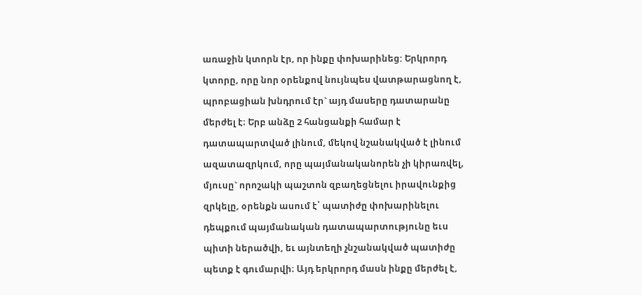առաջին կտորն էր, որ ինքը փոխարինեց: Երկրորդ կտորը, որը նոր օրենքով նույնպես վատթարացնող է, պրոբացիան խնդրում էր` այդ մասերը դատարանը մերժել է։ Երբ անձը 2 հանցանքի համար է դատապարտված լինում, մեկով նշանակված է լինում ազատազրկում, որը պայմանականորեն չի կիրառվել, մյուսը` որոշակի պաշտոն զբաղեցնելու իրավունքից զրկելը, օրենքն ասում է՝ պատիժը փոխարինելու դեպքում պայմանական դատապարտությունը եւս պիտի ներածվի, եւ այնտեղի չնշանակված պատիժը պետք է գումարվի։ Այդ երկրորդ մասն ինքը մերժել է,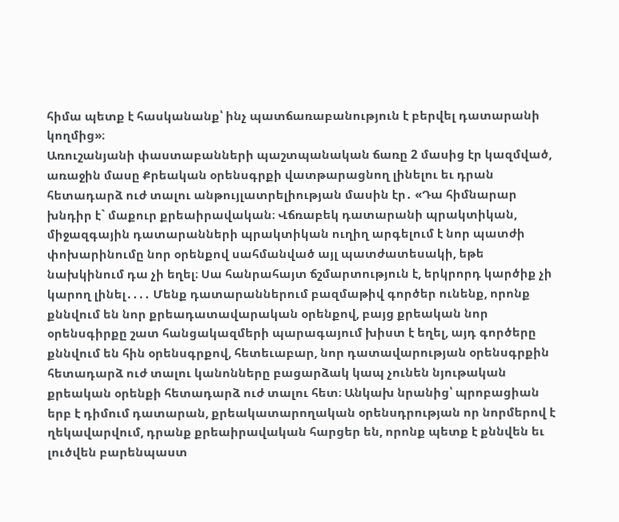հիմա պետք է հասկանանք՝ ինչ պատճառաբանություն է բերվել դատարանի կողմից»։
Առուշանյանի փաստաբանների պաշտպանական ճառը 2 մասից էր կազմված, առաջին մասը Քրեական օրենսգրքի վատթարացնող լինելու եւ դրան հետադարձ ուժ տալու անթույլատրելիության մասին էր․ «Դա հիմնարար խնդիր է` մաքուր քրեաիրավական։ Վճռաբեկ դատարանի պրակտիկան, միջազգային դատարանների պրակտիկան ուղիղ արգելում է նոր պատժի փոխարինումը նոր օրենքով սահմանված այլ պատժատեսակի, եթե նախկինում դա չի եղել։ Սա հանրահայտ ճշմարտություն է, երկրորդ կարծիք չի կարող լինել․․․․ Մենք դատարաններում բազմաթիվ գործեր ունենք, որոնք քննվում են նոր քրեադատավարական օրենքով, բայց քրեական նոր օրենսգիրքը շատ հանցակազմերի պարագայում խիստ է եղել, այդ գործերը քննվում են հին օրենսգրքով, հետեւաբար, նոր դատավարության օրենսգրքին հետադարձ ուժ տալու կանոնները բացարձակ կապ չունեն նյութական քրեական օրենքի հետադարձ ուժ տալու հետ։ Անկախ նրանից՝ պրոբացիան երբ է դիմում դատարան, քրեակատարողական օրենսդրության որ նորմերով է ղեկավարվում, դրանք քրեաիրավական հարցեր են, որոնք պետք է քննվեն եւ լուծվեն բարենպաստ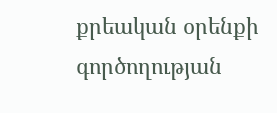քրեական օրենքի գործողության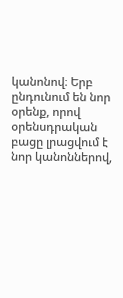կանոնով։ Երբ ընդունում են նոր օրենք, որով օրենսդրական բացը լրացվում է նոր կանոններով,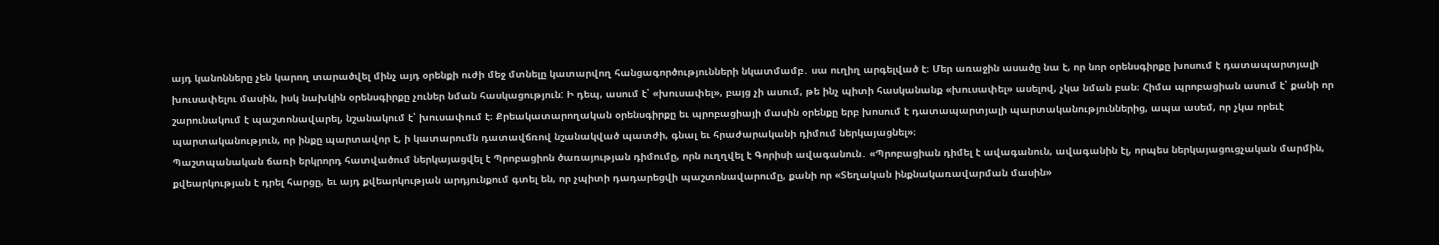այդ կանոնները չեն կարող տարածվել մինչ այդ օրենքի ուժի մեջ մտնելը կատարվող հանցագործությունների նկատմամբ․ սա ուղիղ արգելված է։ Մեր առաջին ասածը նա է, որ նոր օրենսգիրքը խոսում է դատապարտյալի խուսափելու մասին, իսկ նախկին օրենսգիրքը չուներ նման հասկացություն: Ի դեպ, ասում է՝ «խուսափել», բայց չի ասում, թե ինչ պիտի հասկանանք «խուսափել» ասելով, չկա նման բան։ Հիմա պրոբացիան ասում է՝ քանի որ շարունակում է պաշտոնավարել, նշանակում է՝ խուսափում է։ Քրեակատարողական օրենսգիրքը եւ պրոբացիայի մասին օրենքը երբ խոսում է դատապարտյալի պարտականություններից, ապա ասեմ, որ չկա որեւէ պարտականություն, որ ինքը պարտավոր է, ի կատարումն դատավճռով նշանակված պատժի, գնալ եւ հրաժարականի դիմում ներկայացնել»։
Պաշտպանական ճառի երկրորդ հատվածում ներկայացվել է Պրոբացիոն ծառայության դիմումը, որն ուղղվել է Գորիսի ավագանուն․ «Պրոբացիան դիմել է ավագանուն, ավագանին էլ, որպես ներկայացուցչական մարմին, քվեարկության է դրել հարցը, եւ այդ քվեարկության արդյունքում գտել են, որ չպիտի դադարեցվի պաշտոնավարումը, քանի որ «Տեղական ինքնակառավարման մասին»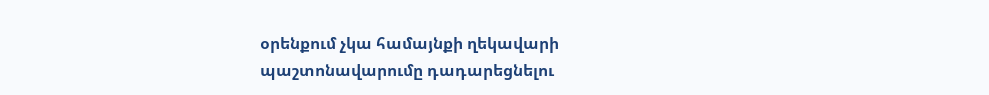օրենքում չկա համայնքի ղեկավարի պաշտոնավարումը դադարեցնելու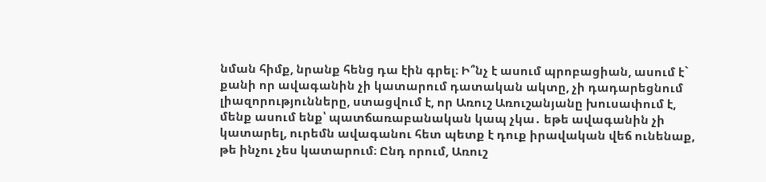նման հիմք, նրանք հենց դա էին գրել։ Ի՞նչ է ասում պրոբացիան, ասում է` քանի որ ավագանին չի կատարում դատական ակտը, չի դադարեցնում լիազորությունները, ստացվում է, որ Առուշ Առուշանյանը խուսափում է, մենք ասում ենք՝ պատճառաբանական կապ չկա․ եթե ավագանին չի կատարել, ուրեմն ավագանու հետ պետք է դուք իրավական վեճ ունենաք, թե ինչու չես կատարում։ Ընդ որում, Առուշ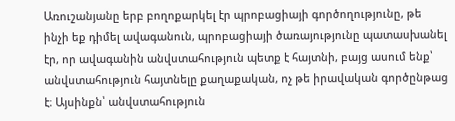Առուշանյանը երբ բողոքարկել էր պրոբացիայի գործողությունը, թե ինչի եք դիմել ավագանուն, պրոբացիայի ծառայությունը պատասխանել էր, որ ավագանին անվստահություն պետք է հայտնի, բայց ասում ենք՝ անվստահություն հայտնելը քաղաքական, ոչ թե իրավական գործընթաց է։ Այսինքն՝ անվստահություն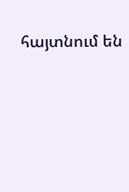հայտնում են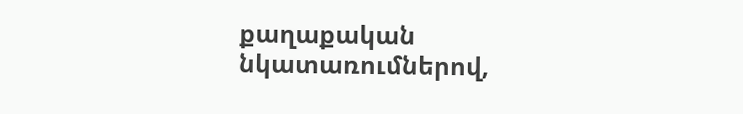քաղաքական նկատառումներով,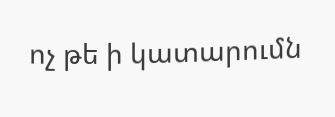ոչ թե ի կատարումն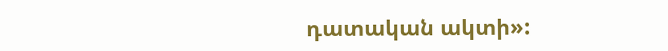դատական ակտի»: